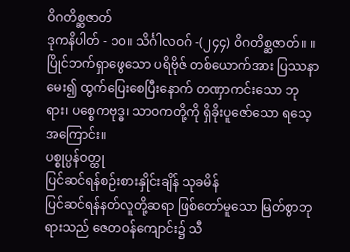ဝိဂတိစ္ဆဇာတ်
ဒုကနိပါတ် - ၁၀။ သိင်္ဂါလဝဂ် -(၂၄၄) ဝိဂတိစ္ဆဇာတ်။ ။ ပြိုင်ဘက်ရှာဖွေသော ပရိဗိုဇ် တစ်ယောက်အား ပြဿနာမေး၍ ထွက်ပြေးစေပြီးနောက် တဏှာကင်းသော ဘုရား၊ ပစ္စေကဗုဒ္ဓ၊ သာဝကတို့ကို ရှိခိုးပူဇော်သော ရသေ့အကြောင်း။
ပစ္စုပ္ပန်ဝတ္ထု
ပြင်ဆင်ရန်စဉ်းစားနှိုင်းချိန် သုခမိန်
ပြင်ဆင်ရန်နတ်လူတို့ဆရာ ဖြစ်တော်မူသော မြတ်စွာဘုရားသည် ဇေတဝန်ကျောင်း၌ သီ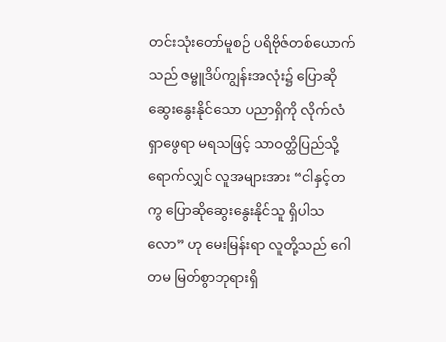တင်းသုံးတော်မူစဉ် ပရိဗိုဇ်တစ်ယောက်သည် ဇမ္ဗူဒိပ်ကျွန်းအလုံး၌ ပြောဆိုဆွေးနွေးနိုင်သော ပညာရှိကို လိုက်လံရှာဖွေရာ မရသဖြင့် သာဝတ္ထိပြည်သို့ ရောက်လျှင် လူအများအား “ငါနှင့်တကွ ပြောဆိုဆွေးနွေးနိုင်သူ ရှိပါသလော” ဟု မေးမြန်းရာ လူတို့သည် ဂေါတမ မြတ်စွာဘုရားရှိ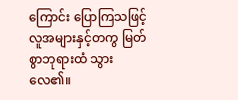ကြောင်း ပြောကြသဖြင့် လူအများနှင့်တကွ မြတ်စွာဘုရားထံ သွားလေ၏။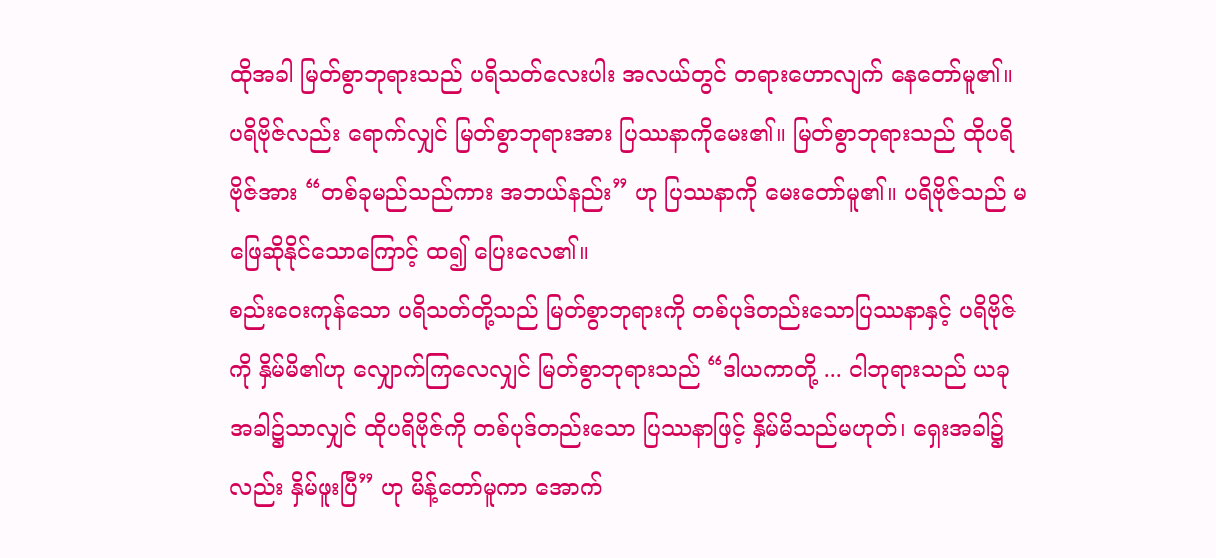ထိုအခါ မြတ်စွာဘုရားသည် ပရိသတ်လေးပါး အလယ်တွင် တရားဟောလျက် နေတော်မူ၏။ ပရိဗိုဇ်လည်း ရောက်လျှင် မြတ်စွာဘုရားအား ပြဿနာကိုမေး၏။ မြတ်စွာဘုရားသည် ထိုပရိဗိုဇ်အား “တစ်ခုမည်သည်ကား အဘယ်နည်း” ဟု ပြဿနာကို မေးတော်မူ၏။ ပရိဗိုဇ်သည် မဖြေဆိုနိုင်သောကြောင့် ထ၍ ပြေးလေ၏။
စည်းဝေးကုန်သော ပရိသတ်တို့သည် မြတ်စွာဘုရားကို တစ်ပုဒ်တည်းသောပြဿနာနှင့် ပရိဗိုဇ်ကို နှိမ်မိ၏ဟု လျှောက်ကြလေလျှင် မြတ်စွာဘုရားသည် “ဒါယကာတို့ ... ငါဘုရားသည် ယခုအခါ၌သာလျှင် ထိုပရိဗိုဇ်ကို တစ်ပုဒ်တည်းသော ပြဿနာဖြင့် နှိမ်မိသည်မဟုတ်၊ ရှေးအခါ၌လည်း နှိမ်ဖူးပြီ” ဟု မိန့်တော်မူကာ အောက်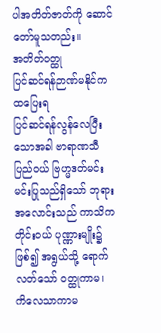ပါအတိတ်ဇာတ်ကို ဆောင်တော်မူသတည်း။
အတိတ်ဝတ္ထု
ပြင်ဆင်ရန်ဉာဏ်မနိုင်က ထပြေးရ
ပြင်ဆင်ရန်လွန်လေပြီးသောအခါ ဗာရာဏသီပြည်ဝယ် ဗြဟ္မဒတ်မင်း မင်းပြုသည်ရှိသော် ဘုရားအလောင်းသည် ကာသိကတိုင်းဝယ် ပုဏ္ဏားမျိုး၌ဖြစ်၍ အရွယ်သို့ ရောက်လတ်သော် ဝတ္ထုကာမ၊ ကိလေသာကာမ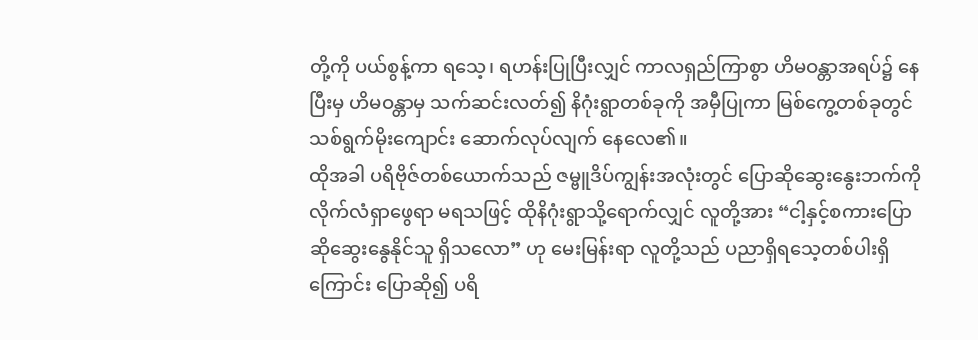တို့ကို ပယ်စွန့်ကာ ရသေ့၊ ရဟန်းပြုပြီးလျှင် ကာလရှည်ကြာစွာ ဟိမဝန္တာအရပ်၌ နေပြီးမှ ဟိမဝန္တာမှ သက်ဆင်းလတ်၍ နိဂုံးရွာတစ်ခုကို အမှီပြုကာ မြစ်ကွေ့တစ်ခုတွင် သစ်ရွက်မိုးကျောင်း ဆောက်လုပ်လျက် နေလေ၏။
ထိုအခါ ပရိဗိုဇ်တစ်ယောက်သည် ဇမ္ဗူဒိပ်ကျွန်းအလုံးတွင် ပြောဆိုဆွေးနွေးဘက်ကို လိုက်လံရှာဖွေရာ မရသဖြင့် ထိုနိဂုံးရွာသို့ရောက်လျှင် လူတို့အား “ငါ့နှင့်စကားပြောဆိုဆွေးနွေနိုင်သူ ရှိသလော” ဟု မေးမြန်းရာ လူတို့သည် ပညာရှိရသေ့တစ်ပါးရှိကြောင်း ပြောဆို၍ ပရိ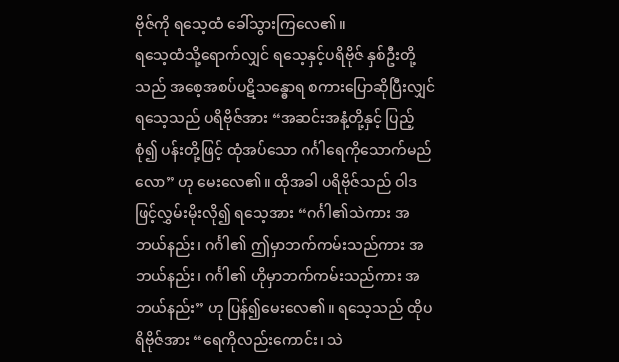ဗိုဇ်ကို ရသေ့ထံ ခေါ်သွားကြလေ၏။
ရသေ့ထံသို့ရောက်လျှင် ရသေ့နှင့်ပရိဗိုဇ် နှစ်ဦးတို့သည် အစေ့အစပ်ပဋိသန္ဓောရ စကားပြောဆိုပြီးလျှင် ရသေ့သည် ပရိဗိုဇ်အား “အဆင်းအနံ့တို့နှင့် ပြည့်စုံ၍ ပန်းတို့ဖြင့် ထုံအပ်သော ဂင်္ဂါရေကိုသောက်မည်လော” ဟု မေးလေ၏။ ထိုအခါ ပရိဗိုဇ်သည် ဝါဒဖြင့်လွှမ်းမိုးလို၍ ရသေ့အား “ဂင်္ဂါ၏သဲကား အဘယ်နည်း၊ ဂင်္ဂါ၏ ဤမှာဘက်ကမ်းသည်ကား အဘယ်နည်း၊ ဂင်္ဂါ၏ ဟိုမှာဘက်ကမ်းသည်ကား အဘယ်နည်း” ဟု ပြန်၍မေးလေ၏။ ရသေ့သည် ထိုပရိဗိုဇ်အား “ရေကိုလည်းကောင်း၊ သဲ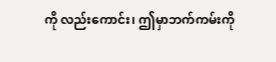ကို လည်းကောင်း၊ ဤမှာဘက်ကမ်းကို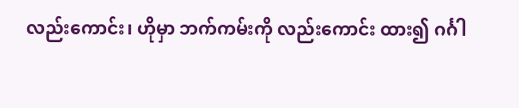လည်းကောင်း၊ ဟိုမှာ ဘက်ကမ်းကို လည်းကောင်း ထား၍ ဂင်္ဂါ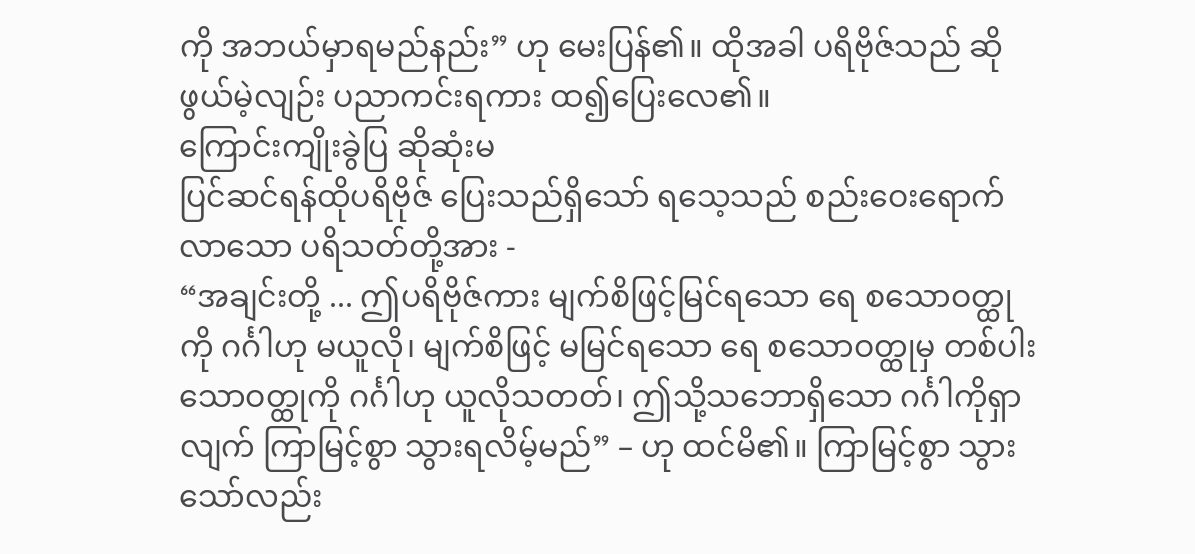ကို အဘယ်မှာရမည်နည်း” ဟု မေးပြန်၏။ ထိုအခါ ပရိဗိုဇ်သည် ဆိုဖွယ်မဲ့လျဉ်း ပညာကင်းရကား ထ၍ပြေးလေ၏။
ကြောင်းကျိုးခွဲပြ ဆိုဆုံးမ
ပြင်ဆင်ရန်ထိုပရိဗိုဇ် ပြေးသည်ရှိသော် ရသေ့သည် စည်းဝေးရောက်လာသော ပရိသတ်တို့အား -
“အချင်းတို့ ... ဤပရိဗိုဇ်ကား မျက်စိဖြင့်မြင်ရသော ရေ စသောဝတ္ထုကို ဂင်္ဂါဟု မယူလို၊ မျက်စိဖြင့် မမြင်ရသော ရေ စသောဝတ္ထုမှ တစ်ပါးသောဝတ္ထုကို ဂင်္ဂါဟု ယူလိုသတတ်၊ ဤသို့သဘောရှိသော ဂင်္ဂါကိုရှာလျက် ကြာမြင့်စွာ သွားရလိမ့်မည်” – ဟု ထင်မိ၏။ ကြာမြင့်စွာ သွားသော်လည်း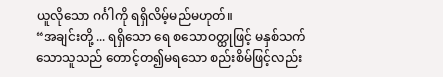ယူလိုသော ဂင်္ဂါကို ရရှိလိမ့်မည်မဟုတ်။
“အချင်းတို့ ... ရရှိသော ရေ စသောဝတ္ထုဖြင့် မနှစ်သက်သောသူသည် တောင့်တ၍မရသော စည်းစိမ်ဖြင့်လည်း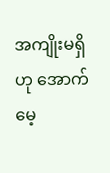အကျိုးမရှိဟု အောက်မေ့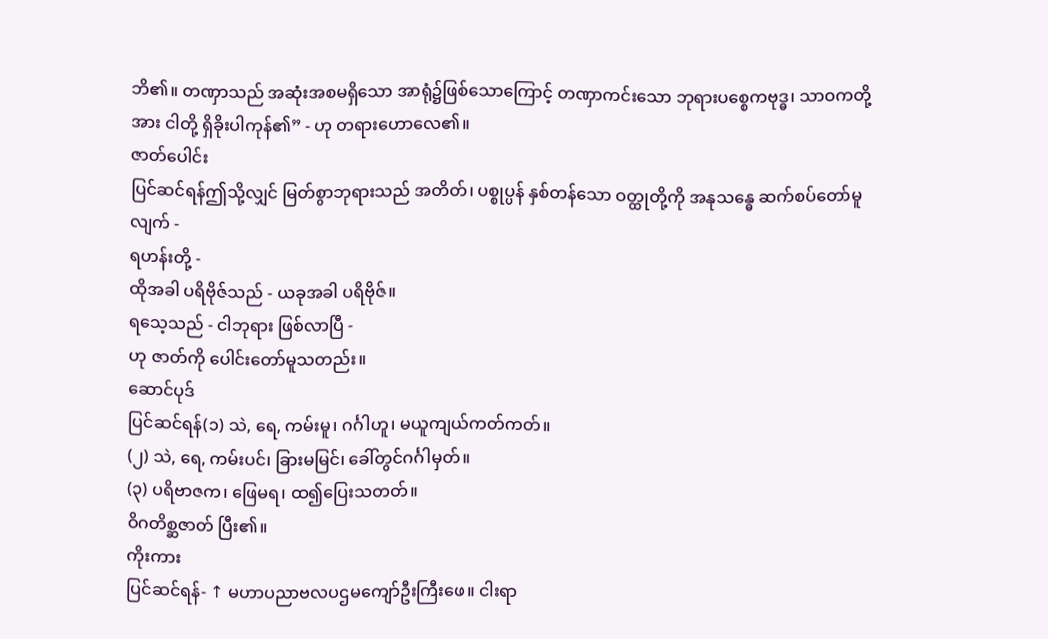ဘိ၏။ တဏှာသည် အဆုံးအစမရှိသော အာရုံ၌ဖြစ်သောကြောင့် တဏှာကင်းသော ဘုရားပစ္စေကဗုဒ္ဓ၊ သာဝကတို့အား ငါတို့ ရှိခိုးပါကုန်၏” - ဟု တရားဟောလေ၏။
ဇာတ်ပေါင်း
ပြင်ဆင်ရန်ဤသို့လျှင် မြတ်စွာဘုရားသည် အတိတ်၊ ပစ္စုပ္ပန် နှစ်တန်သော ဝတ္ထုတို့ကို အနုသန္ဓေ ဆက်စပ်တော်မူလျက် -
ရဟန်းတို့ -
ထိုအခါ ပရိဗိုဇ်သည် - ယခုအခါ ပရိဗိုဇ်။
ရသေ့သည် - ငါဘုရား ဖြစ်လာပြီ -
ဟု ဇာတ်ကို ပေါင်းတော်မူသတည်း။
ဆောင်ပုဒ်
ပြင်ဆင်ရန်(၁) သဲ, ရေ, ကမ်းမူ၊ ဂင်္ဂါဟူ၊ မယူကျယ်ကတ်ကတ်။
(၂) သဲ, ရေ, ကမ်းပင်၊ ခြားမမြင်၊ ခေါ်တွင်ဂင်္ဂါမှတ်။
(၃) ပရိဗာဇက၊ ဖြေမရ၊ ထ၍ပြေးသတတ်။
ဝိဂတိစ္ဆဇာတ် ပြီး၏။
ကိုးကား
ပြင်ဆင်ရန်- ↑ မဟာပညာဗလပဌမကျော်ဦးကြီးဖေ။ ငါးရာ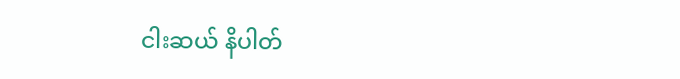ငါးဆယ် နိပါတ်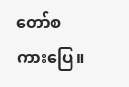တော်စကားပြေ။